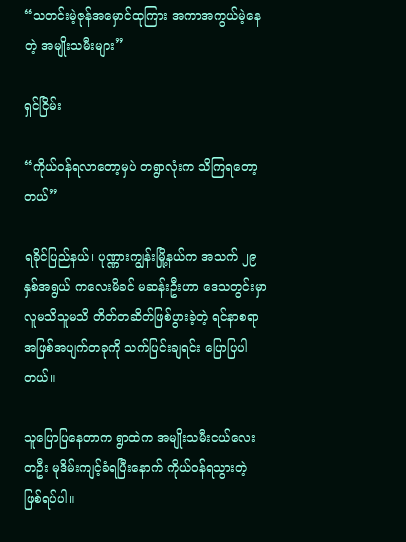“သတင်းမဲ့ဇုန်အမှောင်ထုကြား အကာအကွယ်မဲ့နေတဲ့ အမျိုးသမီးများ”

ရှင်ငြိမ်း

“ကိုယ်ဝန်ရလာတော့မှပဲ တရွာလုံးက သိကြရတော့တယ်”

ရခိုင်ပြည်နယ်၊ ပုဏ္ဏားကျွန်းမြို့နယ်က အသက် ၂၉ နှစ်အရွယ် ကလေးမိခင် မဆန်းဦးဟာ ဒေသတွင်းမှာ လူမသိသူမသိ တိတ်တဆိတ်ဖြစ်ပွားခဲ့တဲ့ ရင်နာစရာ အဖြစ်အပျက်တခုကို သက်ပြင်းချရင်း ပြောပြပါတယ်။

သူပြောပြနေတာက ရွာထဲက အမျိုးသမီးငယ်လေးတဦး မုဒိမ်းကျင့်ခံရပြီးနောက် ကိုယ်ဝန်ရသွားတဲ့ ဖြစ်ရပ်ပါ။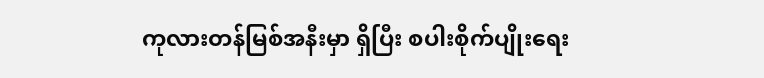ကုလားတန်မြစ်အနီးမှာ ရှိပြီး စပါးစိုက်ပျိုးရေး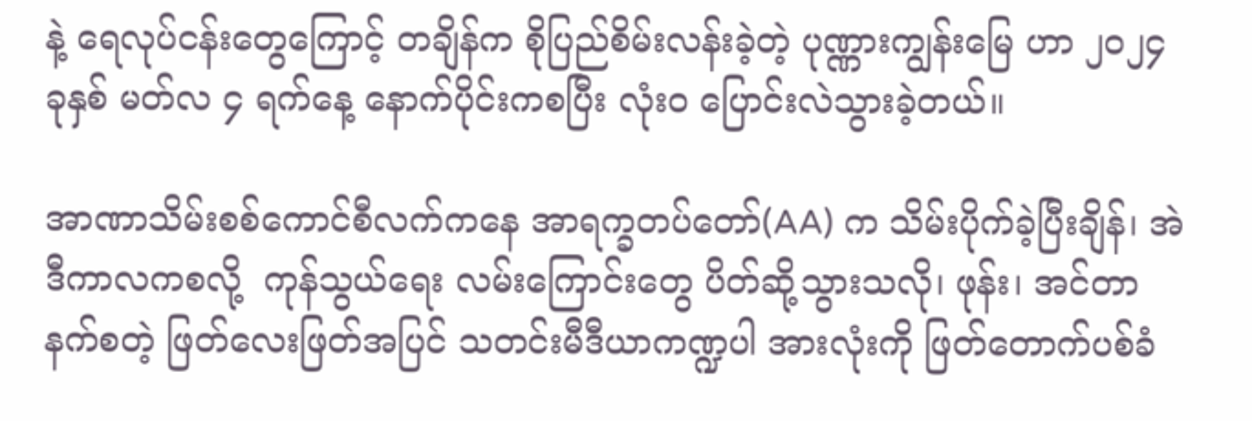နဲ့ ရေလုပ်ငန်းတွေကြောင့် တချိန်က စိုပြည်စိမ်းလန်းခဲ့တဲ့ ပုဏ္ဏားကျွန်းမြေ ဟာ ၂၀၂၄ ခုနှစ် မတ်လ ၄ ရက်နေ့ နောက်ပိုင်းကစပြီး လုံးဝ ပြောင်းလဲသွားခဲ့တယ်။

အာဏာသိမ်းစစ်ကောင်စီလက်ကနေ အာရက္ခတပ်တော်(AA) က သိမ်းပိုက်ခဲ့ပြီးချိန်၊ အဲဒီကာလကစလို့  ကုန်သွယ်ရေး လမ်းကြောင်းတွေ ပိတ်ဆို့သွားသလို၊ ဖုန်း၊ အင်တာနက်စတဲ့ ဖြတ်လေးဖြတ်အပြင် သတင်းမီဒီယာကဏ္ဍပါ အားလုံးကို ဖြတ်တောက်ပစ်ခံ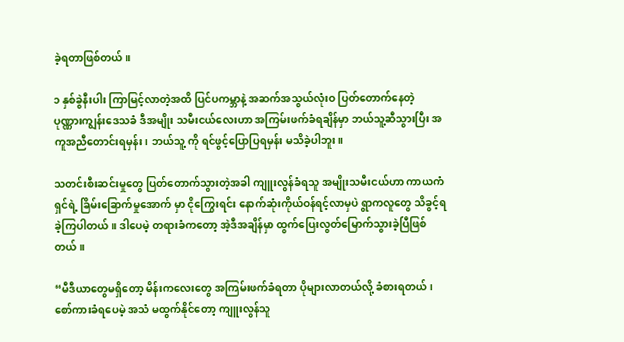ခဲ့ရတာဖြစ်တယ်။

၁ နှစ်ခွဲနီးပါး ကြာမြင့်လာတဲ့အထိ ပြင်ပကမ္ဘာနဲ့ အဆက်အသွယ်လုံးဝ ပြတ်တောက်နေတဲ့ ပုဏ္ဏားကျွန်းဒေသခံ ဒီအမျိုး သမီးငယ်လေးဟာ အကြမ်းဖက်ခံရချိန်မှာ ဘယ်သူ့ဆီသွားပြီး အကူအညီတောင်းရမှန်း၊ ဘယ်သူ့ ကို ရင်ဖွင့်ပြောပြရမှန်း မသိခဲ့ပါဘူး။

သတင်းစီးဆင်းမှုတွေ ပြတ်တောက်သွားတဲ့အခါ ကျူးလွန်ခံရသူ အမျိုးသမီးငယ်ဟာ ကာယကံရှင်ရဲ့ ခြိမ်းခြောက်မှုအောက် မှာ ငိုကြွေးရင်း နောက်ဆုံးကိုယ်ဝန်ရင့်လာမှပဲ ရွာကလူတွေ သိခွင့်ရခဲ့ကြပါတယ်။ ဒါပေမဲ့ တရားခံကတော့ အဲ့ဒီအချိန်မှာ ထွက်ပြေးလွတ်မြောက်သွားခဲ့ပြီဖြစ်တယ်။

“မီဒီယာတွေမရှိတော့ မိန်းကလေးတွေ အကြမ်းဖက်ခံရတာ ပိုများလာတယ်လို့ ခံစားရတယ်၊ စော်ကားခံရပေမဲ့ အသံ မထွက်နိုင်တော့ ကျူးလွန်သူ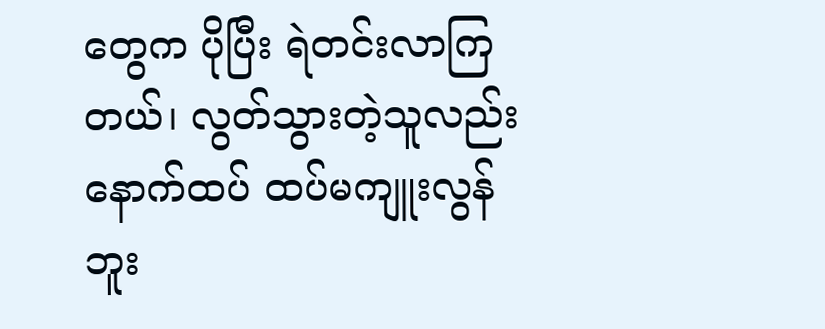တွေက ပိုပြီး ရဲတင်းလာကြတယ်၊ လွတ်သွားတဲ့သူလည်း နောက်ထပ် ထပ်မကျူးလွန်ဘူး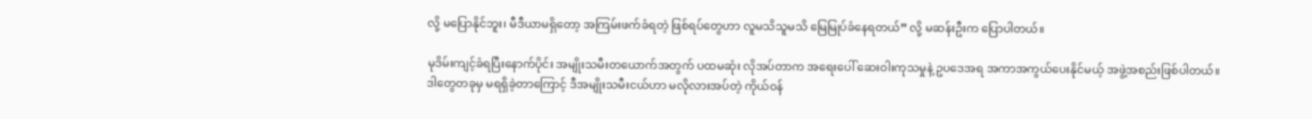လို့ မပြောနိုင်ဘူး၊ မီဒီယာမရှိတော့ အကြမ်းဖက်ခံရတဲ့ ဖြစ်ရပ်တွေဟာ လူမသိသူမသိ မြေမြုပ်ခံနေရတယ်” လို့ မဆန်းဦးက ပြောပါတယ်။

မုဒိမ်းကျင့်ခံရပြီးနောက်ပိုင်း အမျိုးသမီးတယောက်အတွက် ပထမဆုံး လိုအပ်တာက အရေးပေါ် ဆေးဝါးကုသမှုနဲ့ ဥပဒေအရ အကာအကွယ်ပေးနိုင်မယ့် အဖွဲ့အစည်းဖြစ်ပါတယ်။ ဒါတွေတခုမှ မရရှိခဲ့တာကြောင့် ဒီအမျိုးသမီးငယ်ဟာ မလိုလားအပ်တဲ့ ကိုယ်ဝန်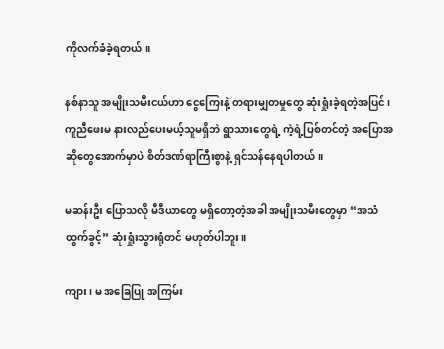ကိုလက်ခံခဲ့ရတယ်။

နစ်နာသူ အမျိုးသမီးငယ်ဟာ ငွေကြေးနဲ့ တရားမျှတမှုတွေ ဆုံးရှုံးခဲ့ရတဲ့အပြင်၊ ကူညီဖေးမ နားလည်ပေးမယ့်သူမရှိဘဲ ရွာသားတွေရဲ့ ကဲ့ရဲ့ပြစ်တင်တဲ့ အပြောအဆိုတွေအောက်မှာပဲ စိတ်ဒဏ်ရာကြီးစွာနဲ့ ရှင်သန်နေရပါတယ်။

မဆန်းဦး ပြောသလို မီဒီယာတွေ မရှိတော့တဲ့အခါ အမျိုးသမီးတွေမှာ “အသံထွက်ခွင့်” ဆုံးရှုံးသွားရုံတင် မဟုတ်ပါဘူး။

ကျား၊ မ အခြေပြု အကြမ်း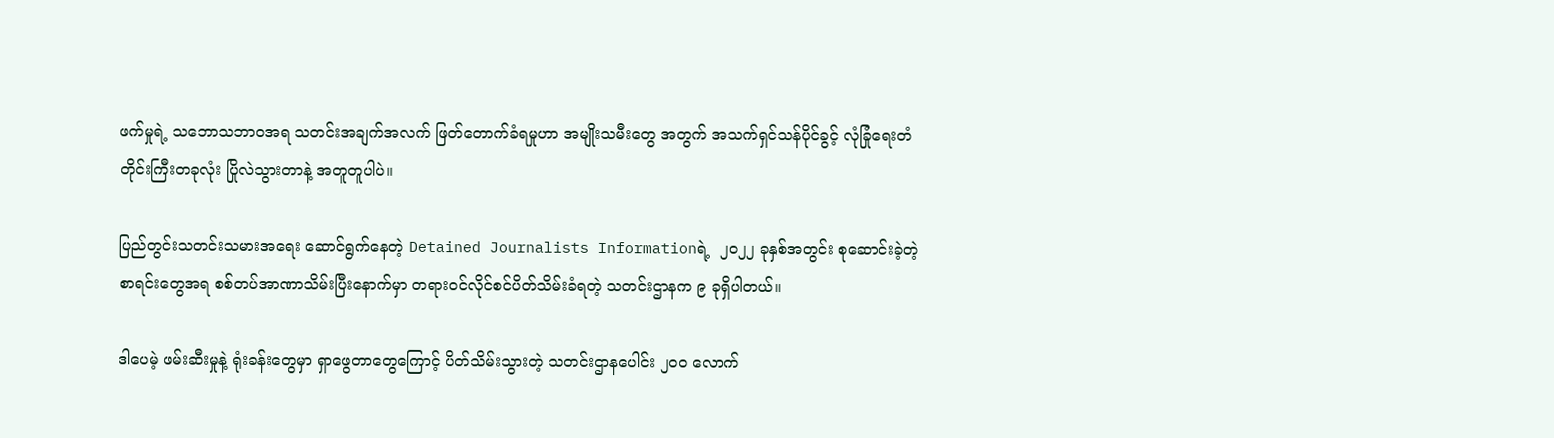ဖက်မှုရဲ့ သဘောသဘာဝအရ သတင်းအချက်အလက် ဖြတ်တောက်ခံရမှုဟာ အမျိုးသမီးတွေ အတွက် အသက်ရှင်သန်ပိုင်ခွင့် လုံခြုံရေးတံတိုင်းကြီးတခုလုံး ပြိုလဲသွားတာနဲ့ အတူတူပါပဲ။

ပြည်တွင်းသတင်းသမားအရေး ဆောင်ရွက်နေတဲ့ Detained Journalists Informationရဲ့  ၂၀၂၂ ခုနှစ်အတွင်း စုဆောင်းခဲ့တဲ့ စာရင်းတွေအရ စစ်တပ်အာဏာသိမ်းပြီးနောက်မှာ တရားဝင်လိုင်စင်ပိတ်သိမ်းခံရတဲ့ သတင်းဌာနက ၉ ခုရှိပါတယ်။

ဒါပေမဲ့ ဖမ်းဆီးမှုနဲ့ ရုံးခန်းတွေမှာ ရှာဖွေတာတွေကြောင့် ပိတ်သိမ်းသွားတဲ့ သတင်းဌာနပေါင်း ၂၀၀ လောက်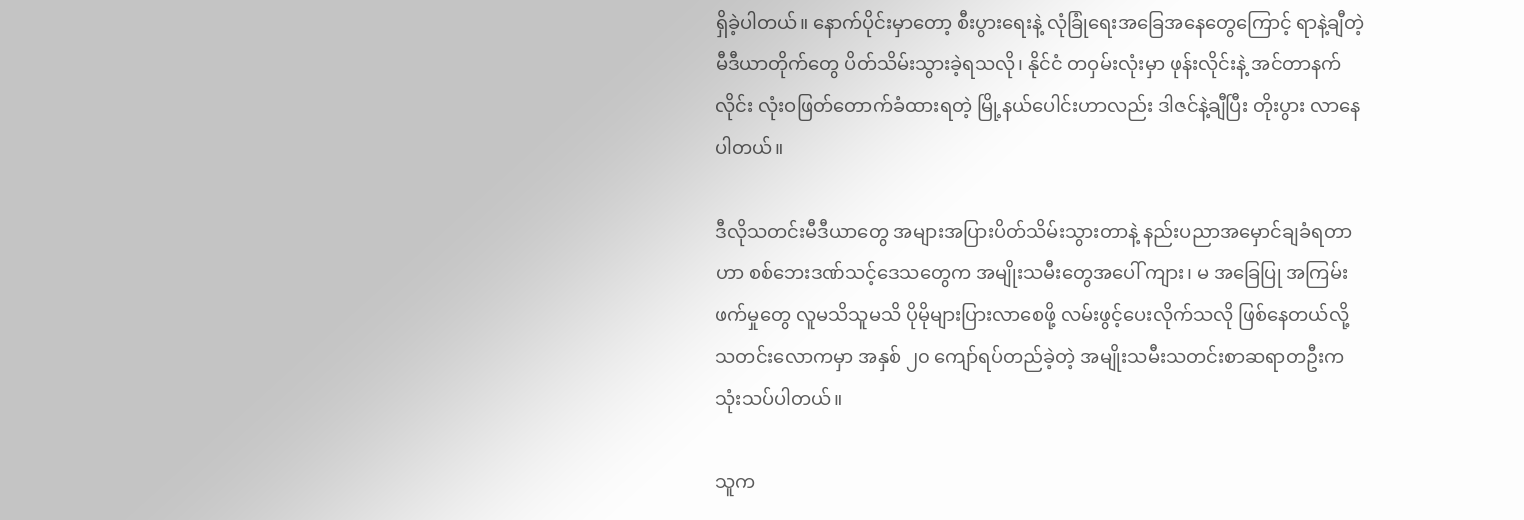ရှိခဲ့ပါတယ်။ နောက်ပိုင်းမှာတော့ စီးပွားရေးနဲ့ လုံခြုံရေးအခြေအနေတွေကြောင့် ရာနဲ့ချီတဲ့မီဒီယာတိုက်တွေ ပိတ်သိမ်းသွားခဲ့ရသလို၊ နိုင်ငံ တဝှမ်းလုံးမှာ ဖုန်းလိုင်းနဲ့ အင်တာနက်လိုင်း လုံးဝဖြတ်တောက်ခံထားရတဲ့ မြို့နယ်ပေါင်းဟာလည်း ဒါဇင်နဲ့ချီပြီး တိုးပွား လာနေပါတယ်။

ဒီလိုသတင်းမီဒီယာတွေ အများအပြားပိတ်သိမ်းသွားတာနဲ့ နည်းပညာအမှောင်ချခံရတာဟာ စစ်ဘေးဒဏ်သင့်ဒေသတွေက အမျိုးသမီးတွေအပေါ် ကျား၊ မ အခြေပြု အကြမ်းဖက်မှုတွေ လူမသိသူမသိ ပိုမိုများပြားလာစေဖို့ လမ်းဖွင့်ပေးလိုက်သလို ဖြစ်နေတယ်လို့ သတင်းလောကမှာ အနှစ် ၂၀ ကျော်ရပ်တည်ခဲ့တဲ့ အမျိုးသမီးသတင်းစာဆရာတဦးက သုံးသပ်ပါတယ်။

သူက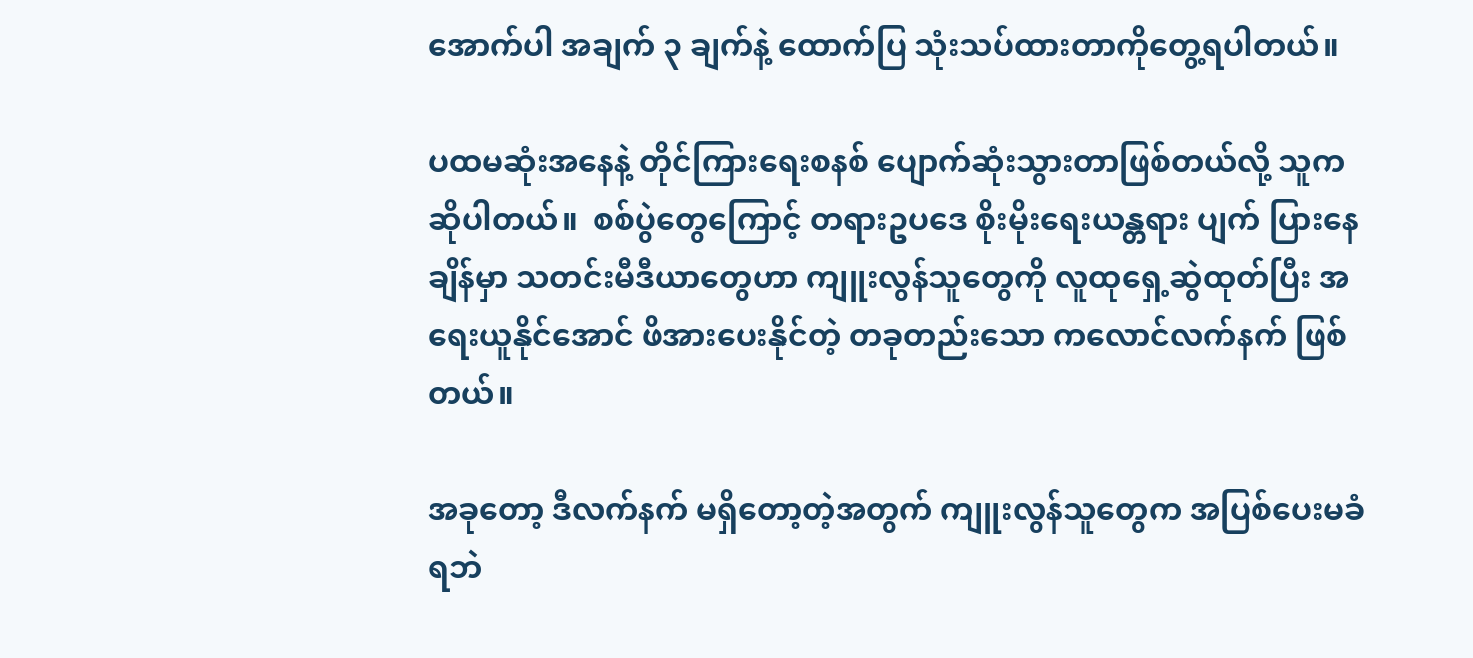အောက်ပါ အချက် ၃ ချက်နဲ့ ထောက်ပြ သုံးသပ်ထားတာကိုတွေ့ရပါတယ်။

ပထမဆုံးအနေနဲ့ တိုင်ကြားရေးစနစ် ပျောက်ဆုံးသွားတာဖြစ်တယ်လို့ သူက ဆိုပါတယ်။  စစ်ပွဲတွေကြောင့် တရားဥပဒေ စိုးမိုးရေးယန္တရား ပျက် ပြားနေချိန်မှာ သတင်းမီဒီယာတွေဟာ ကျူးလွန်သူတွေကို လူထုရှေ့ဆွဲထုတ်ပြီး အရေးယူနိုင်အောင် ဖိအားပေးနိုင်တဲ့ တခုတည်းသော ကလောင်လက်နက် ဖြစ်တယ်။

အခုတော့ ဒီလက်နက် မရှိတော့တဲ့အတွက် ကျူးလွန်သူတွေက အပြစ်ပေးမခံရဘဲ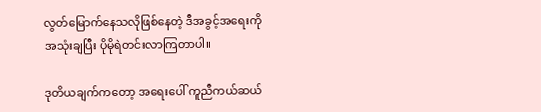လွတ်မြောက်နေသလိုဖြစ်နေတဲ့ ဒီအခွင့်အရေးကို အသုံးချပြီး ပိုမိုရဲတင်းလာကြတာပါ။

ဒုတိယချက်ကတော့ အရေးပေါ် ကူညီကယ်ဆယ်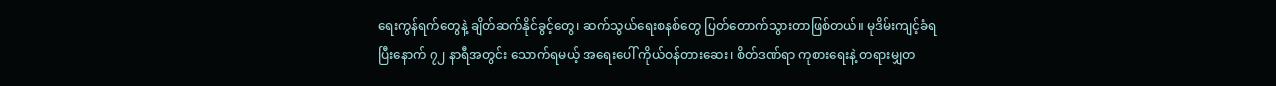ရေးကွန်ရက်တွေနဲ့ ချိတ်ဆက်နိုင်ခွင့်တွေ၊ ဆက်သွယ်ရေးစနစ်တွေ ပြတ်တောက်သွားတာဖြစ်တယ်။ မုဒိမ်းကျင့်ခံရပြီးနောက် ၇၂ နာရီအတွင်း သောက်ရမယ့် အရေးပေါ် ကိုယ်ဝန်တားဆေး၊ စိတ်ဒဏ်ရာ ကုစားရေးနဲ့ တရားမျှတ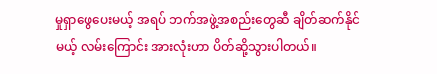မှုရှာဖွေပေးမယ့် အရပ် ဘက်အဖွဲ့အစည်းတွေဆီ ချိတ်ဆက်နိုင်မယ့် လမ်းကြောင်း အားလုံးဟာ ပိတ်ဆို့သွားပါတယ်။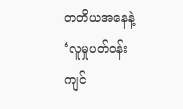တတိယအနေနဲ့ ‘လူမှုပတ်ဝန်းကျင်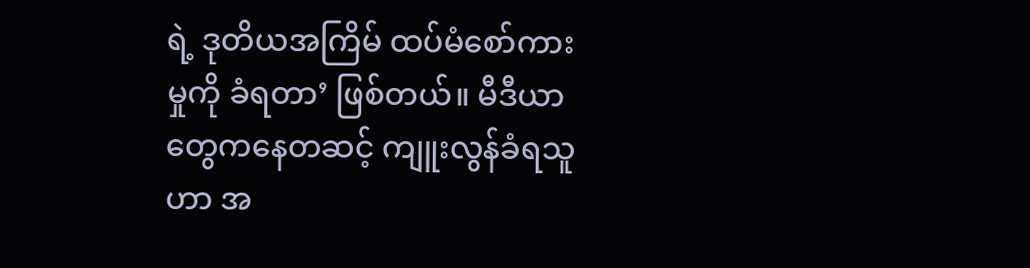ရဲ့ ဒုတိယအကြိမ် ထပ်မံစော်ကားမှုကို ခံရတာ’ ဖြစ်တယ်။ မီဒီယာတွေကနေတဆင့် ကျူးလွန်ခံရသူဟာ အ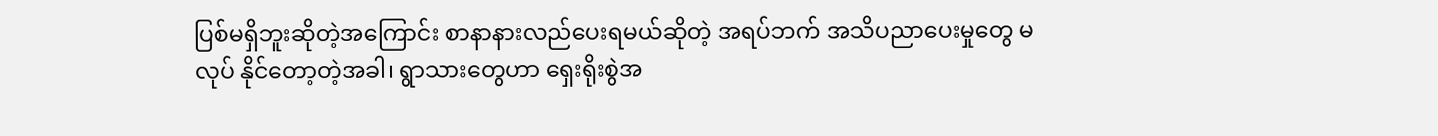ပြစ်မရှိဘူးဆိုတဲ့အကြောင်း စာနာနားလည်ပေးရမယ်ဆိုတဲ့ အရပ်ဘက် အသိပညာပေးမှုတွေ မလုပ် နိုင်တော့တဲ့အခါ၊ ရွာသားတွေဟာ ရှေးရိုးစွဲအ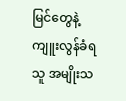မြင်တွေနဲ့ ကျူးလွန်ခံရသူ အမျိုးသ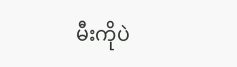မီးကိုပဲ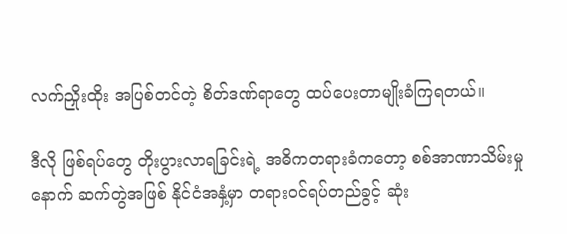လက်ညှိုးထိုး အပြစ်တင်တဲ့ စိတ်ဒဏ်ရာတွေ ထပ်ပေးတာမျိုးခံကြရတယ်။

ဒီလို ဖြစ်ရပ်တွေ တိုးပွားလာရခြင်းရဲ့ အဓိကတရားခံကတော့ စစ်အာဏာသိမ်းမှုနောက် ဆက်တွဲအဖြစ် နိုင်ငံအနှံ့မှာ တရားဝင်ရပ်တည်ခွင့် ဆုံး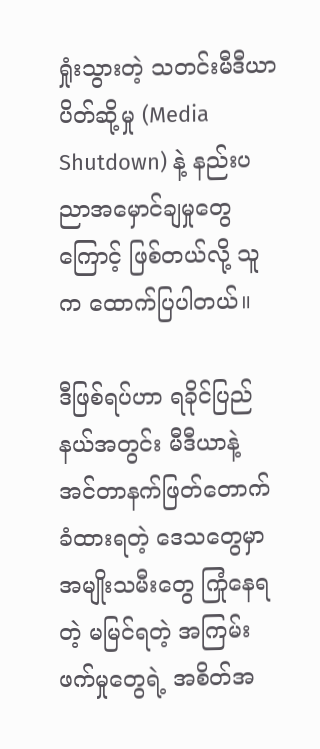ရှုံးသွားတဲ့ သတင်းမီဒီယာပိတ်ဆို့မှု (Media Shutdown) နဲ့ နည်းပညာအမှောင်ချမှုတွေကြောင့် ဖြစ်တယ်လို့ သူက ထောက်ပြပါတယ်။

ဒီဖြစ်ရပ်ဟာ ရခိုင်ပြည်နယ်အတွင်း မီဒီယာနဲ့ အင်တာနက်ဖြတ်တောက်ခံထားရတဲ့ ဒေသတွေမှာ အမျိုးသမီးတွေ ကြုံနေရတဲ့ မမြင်ရတဲ့ အကြမ်းဖက်မှုတွေရဲ့ အစိတ်အ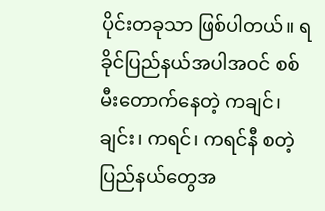ပိုင်းတခုသာ ဖြစ်ပါတယ်။ ရခိုင်ပြည်နယ်အပါအဝင် စစ်မီးတောက်နေတဲ့ ကချင်၊ ချင်း၊ ကရင်၊ ကရင်နီ စတဲ့ ပြည်နယ်တွေအ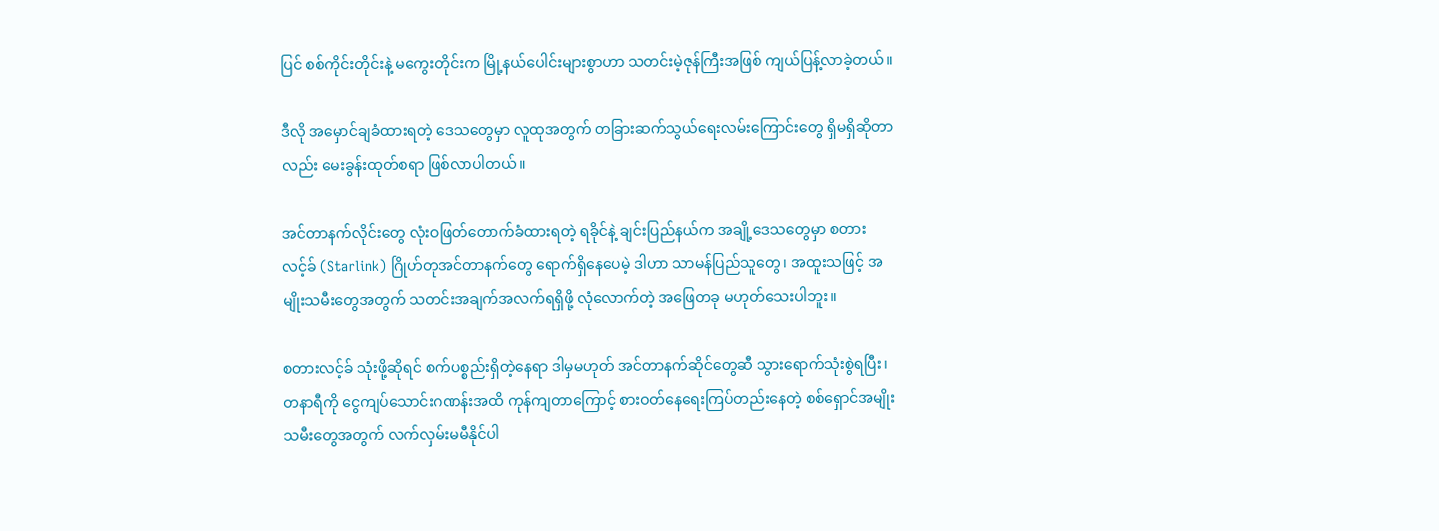ပြင် စစ်ကိုင်းတိုင်းနဲ့ မကွေးတိုင်းက မြို့နယ်ပေါင်းများစွာဟာ သတင်းမဲ့ဇုန်ကြီးအဖြစ် ကျယ်ပြန့်လာခဲ့တယ်။

ဒီလို အမှောင်ချခံထားရတဲ့ ဒေသတွေမှာ လူထုအတွက် တခြားဆက်သွယ်ရေးလမ်းကြောင်းတွေ ရှိမရှိဆိုတာလည်း မေးခွန်းထုတ်စရာ ဖြစ်လာပါတယ်။

အင်တာနက်လိုင်းတွေ လုံးဝဖြတ်တောက်ခံထားရတဲ့ ရခိုင်နဲ့ ချင်းပြည်နယ်က အချို့ဒေသတွေမှာ စတားလင့်ခ် (Starlink) ဂြိုဟ်တုအင်တာနက်တွေ ရောက်ရှိနေပေမဲ့ ဒါဟာ သာမန်ပြည်သူတွေ၊ အထူးသဖြင့် အမျိုးသမီးတွေအတွက် သတင်းအချက်အလက်ရရှိဖို့ လုံလောက်တဲ့ အဖြေတခု မဟုတ်သေးပါဘူး။

စတားလင့်ခ် သုံးဖို့ဆိုရင် စက်ပစ္စည်းရှိတဲ့နေရာ ဒါမှမဟုတ် အင်တာနက်ဆိုင်တွေဆီ သွားရောက်သုံးစွဲရပြီး၊ တနာရီကို ငွေကျပ်သောင်းဂဏန်းအထိ ကုန်ကျတာကြောင့် စားဝတ်နေရေးကြပ်တည်းနေတဲ့ စစ်ရှောင်အမျိုးသမီးတွေအတွက် လက်လှမ်းမမီနိုင်ပါ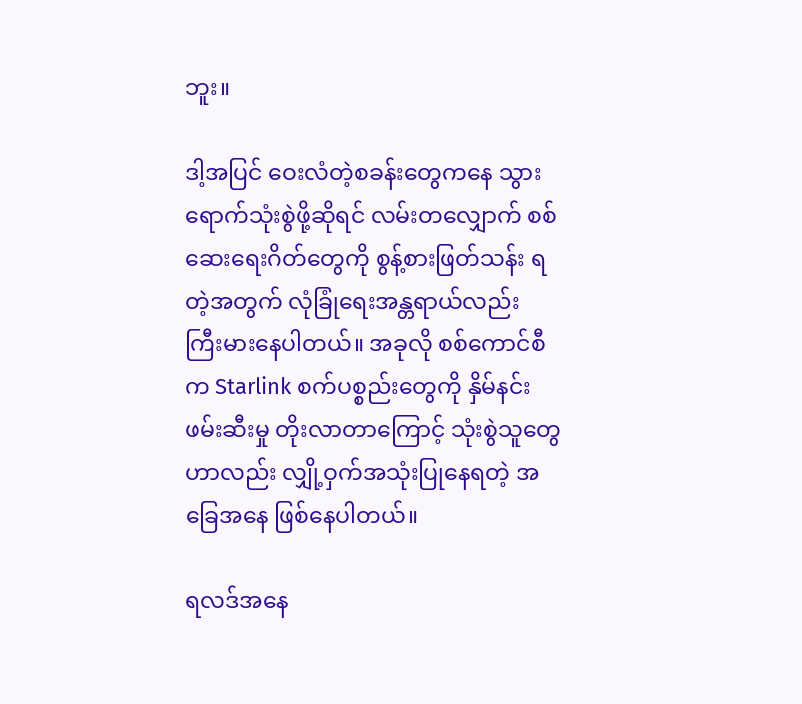ဘူး။

ဒါ့အပြင် ဝေးလံတဲ့စခန်းတွေကနေ သွားရောက်သုံးစွဲဖို့ဆိုရင် လမ်းတလျှောက် စစ်ဆေးရေးဂိတ်တွေကို စွန့်စားဖြတ်သန်း ရတဲ့အတွက် လုံခြုံရေးအန္တရာယ်လည်း ကြီးမားနေပါတယ်။ အခုလို စစ်ကောင်စီက Starlink စက်ပစ္စည်းတွေကို နှိမ်နင်း ဖမ်းဆီးမှု တိုးလာတာကြောင့် သုံးစွဲသူတွေဟာလည်း လျှို့ဝှက်အသုံးပြုနေရတဲ့ အခြေအနေ ဖြစ်နေပါတယ်။

ရလဒ်အနေ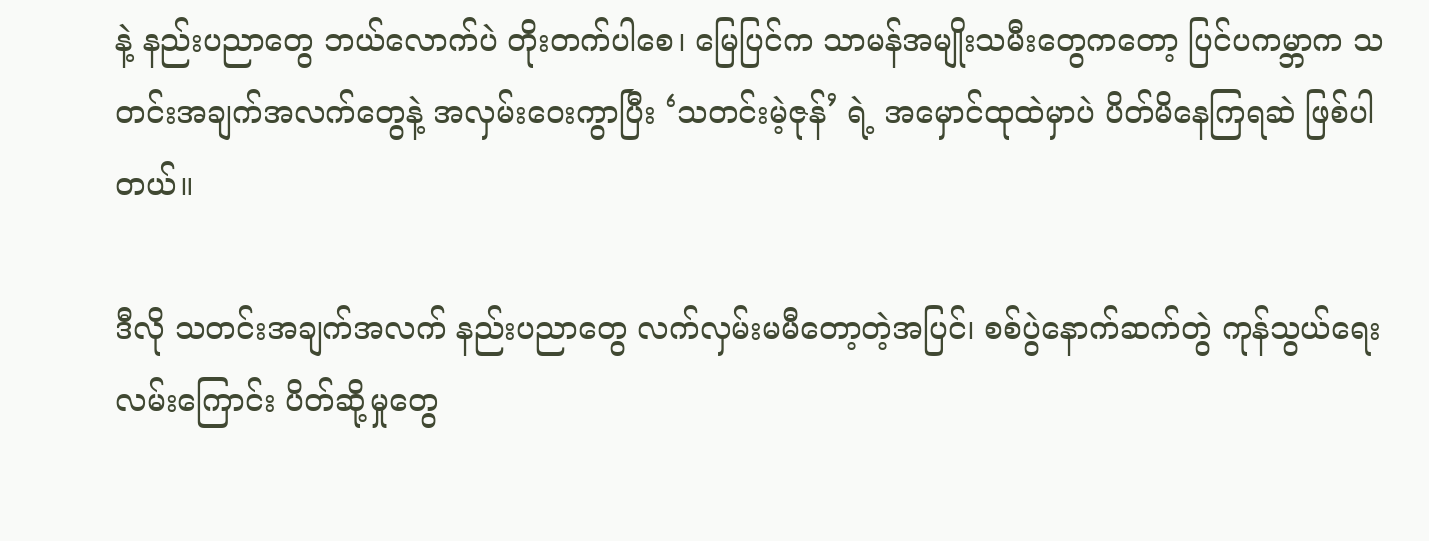နဲ့ နည်းပညာတွေ ဘယ်လောက်ပဲ တိုးတက်ပါစေ၊ မြေပြင်က သာမန်အမျိုးသမီးတွေကတော့ ပြင်ပကမ္ဘာက သတင်းအချက်အလက်တွေနဲ့ အလှမ်းဝေးကွာပြီး ‘သတင်းမဲ့ဇုန်’ ရဲ့ အမှောင်ထုထဲမှာပဲ ပိတ်မိနေကြရဆဲ ဖြစ်ပါတယ်။

ဒီလို သတင်းအချက်အလက် နည်းပညာတွေ လက်လှမ်းမမီတော့တဲ့အပြင်၊ စစ်ပွဲနောက်ဆက်တွဲ ကုန်သွယ်ရေး လမ်းကြောင်း ပိတ်ဆို့မှုတွေ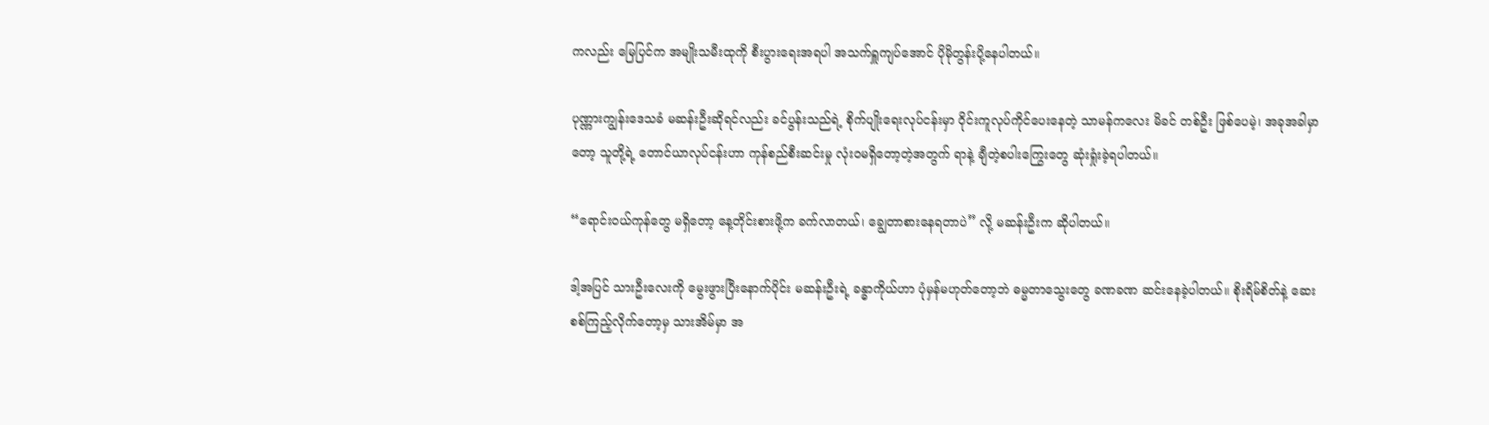ကလည်း မြေပြင်က အမျိုးသမီးထုကို စီးပွားရေးအရပါ အသက်ရှူကျပ်အောင် ပိုမိုတွန်းပို့နေပါတယ်။

ပုဏ္ဏားကျွန်းဒေသခံ မဆန်းဦးဆိုရင်လည်း ခင်ပွန်းသည်ရဲ့ စိုက်ပျိုးရေးလုပ်ငန်းမှာ ဝိုင်းကူလုပ်ကိုင်ပေးနေတဲ့ သာမန်ကလေး မိခင် တစ်ဦး ဖြစ်ပေမဲ့၊ အခုအခါမှာတော့ သူတို့ရဲ့ တောင်ယာလုပ်ငန်းဟာ ကုန်စည်စီးဆင်းမှု လုံးဝမရှိတော့တဲ့အတွက် ရာနဲ့ ချီတဲ့စပါးကြွေးတွေ ဆုံးရှုံးခဲ့ရပါတယ်။

“ရောင်းဝယ်ကုန်တွေ မရှိတော့ နေ့တိုင်းစားဖို့က ခက်လာတယ်၊ ချွေတာစားနေရတာပဲ” လို့ မဆန်းဦးက ဆိုပါတယ်။

ဒါ့အပြင် သားဦးလေးကို မွေးဖွားပြီးနောက်ပိုင်း မဆန်းဦးရဲ့ ခန္ဓာကိုယ်ဟာ ပုံမှန်မဟုတ်တော့ဘဲ ဓမ္မတာသွေးတွေ ခဏခဏ ဆင်းနေခဲ့ပါတယ်။ စိုးရိမ်စိတ်နဲ့ ဆေးစစ်ကြည့်လိုက်တော့မှ သားအိမ်မှာ အ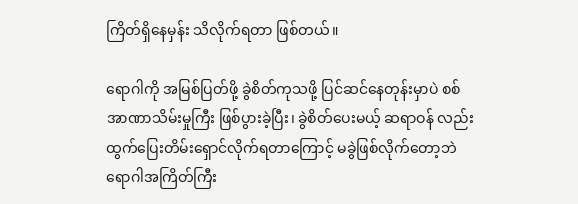ကြိတ်ရှိနေမှန်း သိလိုက်ရတာ ဖြစ်တယ်။

ရောဂါကို အမြစ်ပြတ်ဖို့ ခွဲစိတ်ကုသဖို့ ပြင်ဆင်နေတုန်းမှာပဲ စစ်အာဏာသိမ်းမှုကြီး ဖြစ်ပွားခဲ့ပြီး၊ ခွဲစိတ်ပေးမယ့် ဆရာဝန် လည်း ထွက်ပြေးတိမ်းရှောင်လိုက်ရတာကြောင့် မခွဲဖြစ်လိုက်တော့ဘဲ ရောဂါအကြိတ်ကြီး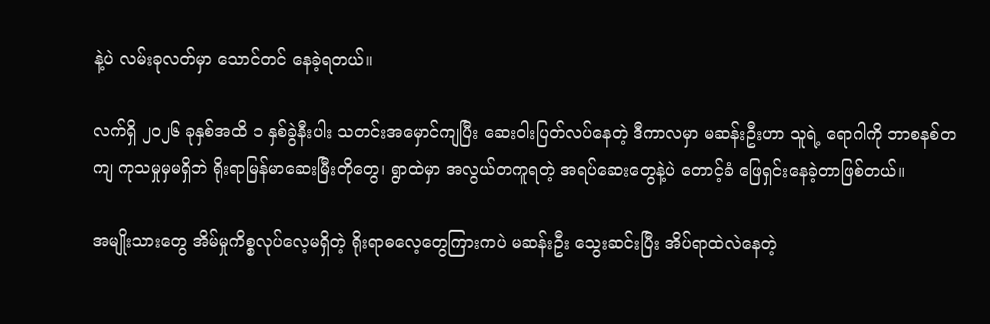နဲ့ပဲ လမ်းခုလတ်မှာ သောင်တင် နေခဲ့ရတယ်။

လက်ရှိ ၂၀၂၆ ခုနှစ်အထိ ၁ နှစ်ခွဲနီးပါး သတင်းအမှောင်ကျပြီး ဆေးဝါးပြတ်လပ်နေတဲ့ ဒီကာလမှာ မဆန်းဦးဟာ သူရဲ့ ရောဂါကို ဘာစနစ်တကျ ကုသမှုမှမရှိဘဲ ရိုးရာမြန်မာဆေးမြီးတိုတွေ၊ ရွာထဲမှာ အလွယ်တကူရတဲ့ အရပ်ဆေးတွေနဲ့ပဲ တောင့်ခံ ဖြေရှင်းနေခဲ့တာဖြစ်တယ်။

အမျိုးသားတွေ အိမ်မှုကိစ္စလုပ်လေ့မရှိတဲ့ ရိုးရာဓလေ့တွေကြားကပဲ မဆန်းဦး သွေးဆင်းပြီး အိပ်ရာထဲလဲနေတဲ့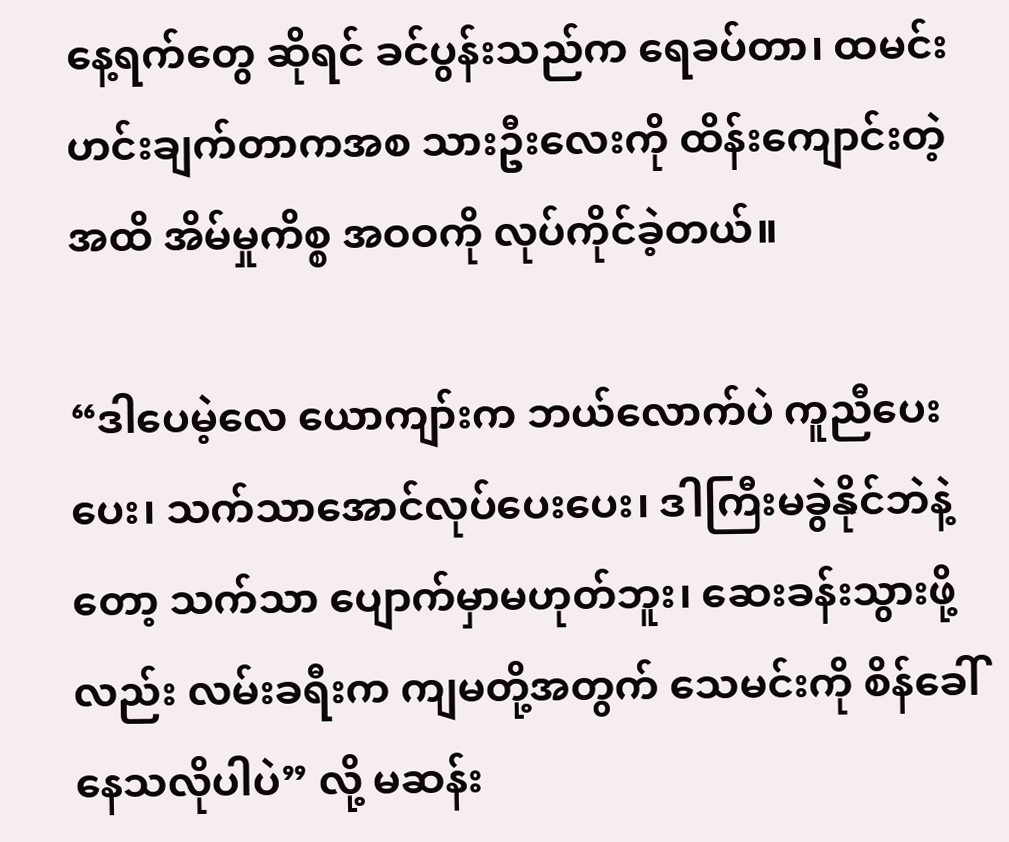နေ့ရက်တွေ ဆိုရင် ခင်ပွန်းသည်က ရေခပ်တာ၊ ထမင်းဟင်းချက်တာကအစ သားဦးလေးကို ထိန်းကျောင်းတဲ့အထိ အိမ်မှုကိစ္စ အဝဝကို လုပ်ကိုင်ခဲ့တယ်။

“ဒါပေမဲ့လေ ယောကျာ်းက ဘယ်လောက်ပဲ ကူညီပေးပေး၊ သက်သာအောင်လုပ်ပေးပေး၊ ဒါကြီးမခွဲနိုင်ဘဲနဲ့တော့ သက်သာ ပျောက်မှာမဟုတ်ဘူး၊ ဆေးခန်းသွားဖို့လည်း လမ်းခရီးက ကျမတို့အတွက် သေမင်းကို စိန်ခေါ်နေသလိုပါပဲ” လို့ မဆန်း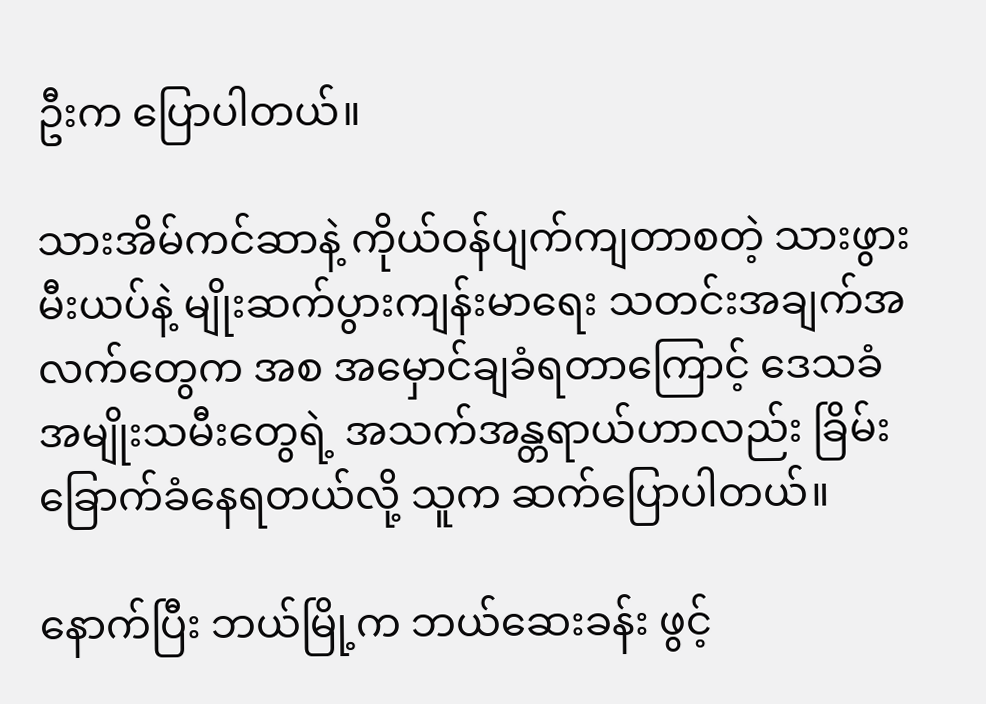ဦးက ပြောပါတယ်။

သားအိမ်ကင်ဆာနဲ့ ကိုယ်ဝန်ပျက်ကျတာစတဲ့ သားဖွားမီးယပ်နဲ့ မျိုးဆက်ပွားကျန်းမာရေး သတင်းအချက်အလက်တွေက အစ အမှောင်ချခံရတာကြောင့် ဒေသခံအမျိုးသမီးတွေရဲ့ အသက်အန္တရာယ်ဟာလည်း ခြိမ်းခြောက်ခံနေရတယ်လို့ သူက ဆက်ပြောပါတယ်။

နောက်ပြီး ဘယ်မြို့က ဘယ်ဆေးခန်း ဖွင့်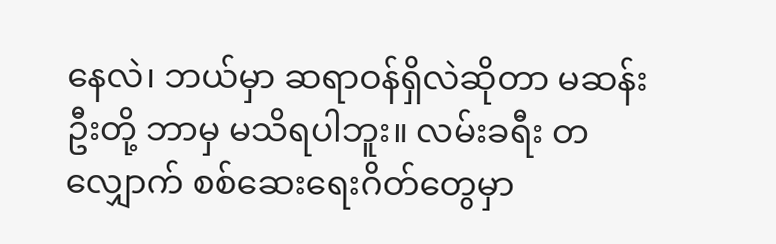နေလဲ၊ ဘယ်မှာ ဆရာဝန်ရှိလဲဆိုတာ မဆန်းဦးတို့ ဘာမှ မသိရပါဘူး။ လမ်းခရီး တလျှောက် စစ်ဆေးရေးဂိတ်တွေမှာ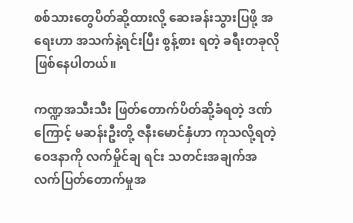စစ်သားတွေပိတ်ဆို့ထားလို့ ဆေးခန်းသွားပြဖို့ အရေးဟာ အသက်နဲ့ရင်းပြီး စွန့်စား ရတဲ့ ခရီးတခုလိုဖြစ်နေပါတယ်။

ကဏ္ဍအသီးသီး ဖြတ်တောက်ပိတ်ဆို့ခံရတဲ့ ဒဏ်ကြောင့် မဆန်းဦးတို့ ဇနီးမောင်နှံဟာ ကုသလို့ရတဲ့ ဝေဒနာကို လက်မှိုင်ချ ရင်း သတင်းအချက်အလက်ပြတ်တောက်မှုအ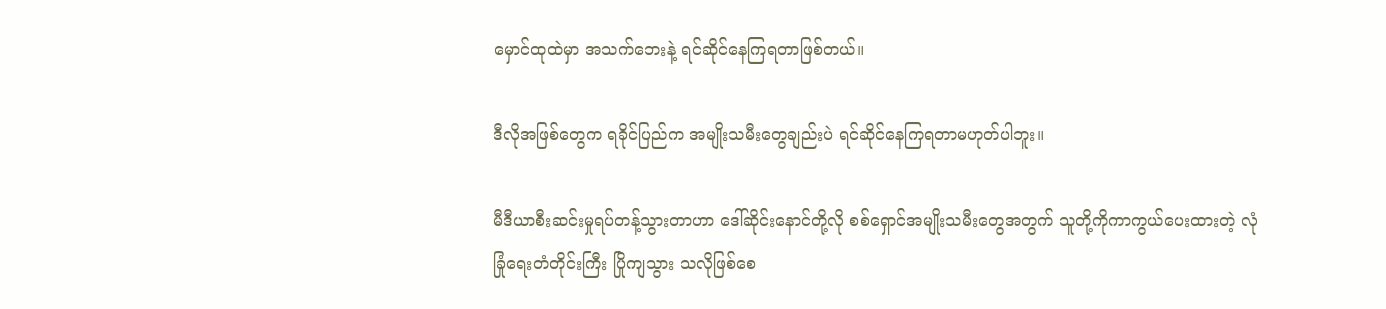မှောင်ထုထဲမှာ အသက်ဘေးနဲ့ ရင်ဆိုင်နေကြရတာဖြစ်တယ်။

ဒီလိုအဖြစ်တွေက ရခိုင်ပြည်က အမျိုးသမီးတွေချည်းပဲ ရင်ဆိုင်နေကြရတာမဟုတ်ပါဘူး။

မီဒီယာစီးဆင်းမှုရပ်တန့်သွားတာဟာ ဒေါ်ဆိုင်းနောင်တို့လို စစ်ရှောင်အမျိုးသမီးတွေအတွက် သူတို့ကိုကာကွယ်ပေးထားတဲ့ လုံခြုံရေးတံတိုင်းကြီး ပြိုကျသွား သလိုဖြစ်စေ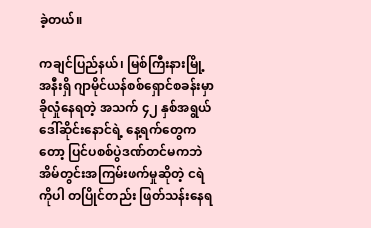ခဲ့တယ်။

ကချင်ပြည်နယ်၊ မြစ်ကြီးနားမြို့အနီးရှိ ဂျာမိုင်ယန်စစ်ရှောင်စခန်းမှာ ခိုလှုံနေရတဲ့ အသက် ၄၂ နှစ်အရွယ် ဒေါ်ဆိုင်းနောင်ရဲ့ နေ့ရက်တွေကတော့ ပြင်ပစစ်ပွဲဒဏ်တင်မကဘဲ အိမ်တွင်းအကြမ်းဖက်မှုဆိုတဲ့ ငရဲကိုပါ တပြိုင်တည်း ဖြတ်သန်းနေရ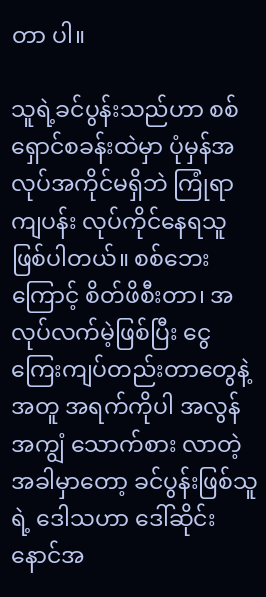တာ ပါ။

သူရဲ့ခင်ပွန်းသည်ဟာ စစ်ရှောင်စခန်းထဲမှာ ပုံမှန်အလုပ်အကိုင်မရှိဘဲ ကြုံရာကျပန်း လုပ်ကိုင်နေရသူ ဖြစ်ပါတယ်။ စစ်ဘေး ကြောင့် စိတ်ဖိစီးတာ၊ အလုပ်လက်မဲ့ဖြစ်ပြီး ငွေကြေးကျပ်တည်းတာတွေနဲ့အတူ အရက်ကိုပါ အလွန်အကျွံ သောက်စား လာတဲ့အခါမှာတော့ ခင်ပွန်းဖြစ်သူရဲ့ ဒေါသဟာ ဒေါ်ဆိုင်းနောင်အ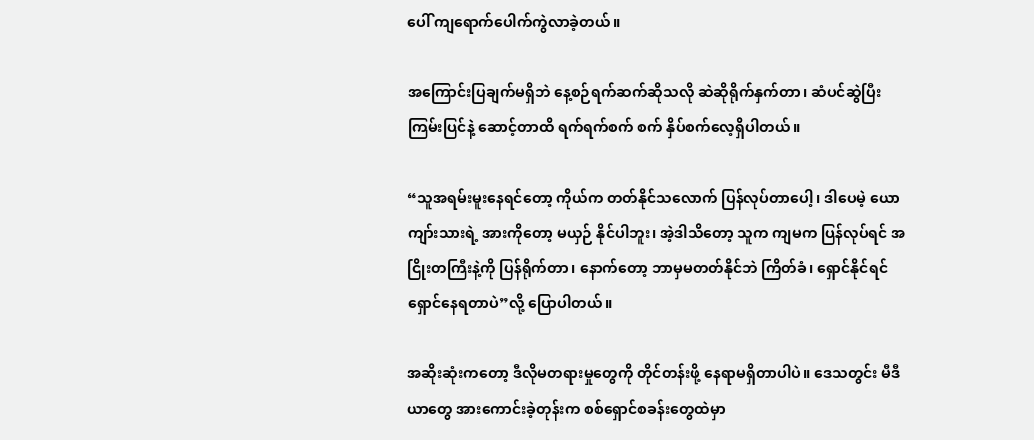ပေါ် ကျရောက်ပေါက်ကွဲလာခဲ့တယ်။

အကြောင်းပြချက်မရှိဘဲ နေ့စဉ်ရက်ဆက်ဆိုသလို ဆဲဆိုရိုက်နှက်တာ၊ ဆံပင်ဆွဲပြီး ကြမ်းပြင်နဲ့ ဆောင့်တာထိ ရက်ရက်စက် စက် နှိပ်စက်လေ့ရှိပါတယ်။

“သူအရမ်းမူးနေရင်တော့ ကိုယ်က တတ်နိုင်သလောက် ပြန်လုပ်တာပေါ့၊ ဒါပေမဲ့ ယောကျာ်းသားရဲ့ အားကိုတော့ မယှဉ် နိုင်ပါဘူး၊ အဲ့ဒါသိတော့ သူက ကျမက ပြန်လုပ်ရင် အငြိုးတကြီးနဲ့ကို ပြန်ရိုက်တာ၊ နောက်တော့ ဘာမှမတတ်နိုင်ဘဲ ကြိတ်ခံ၊ ရှောင်နိုင်ရင် ရှောင်နေရတာပဲ”လို့ ပြောပါတယ်။

အဆိုးဆုံးကတော့ ဒီလိုမတရားမှုတွေကို တိုင်တန်းဖို့ နေရာမရှိတာပါပဲ။ ဒေသတွင်း မီဒီယာတွေ အားကောင်းခဲ့တုန်းက စစ်ရှောင်စခန်းတွေထဲမှာ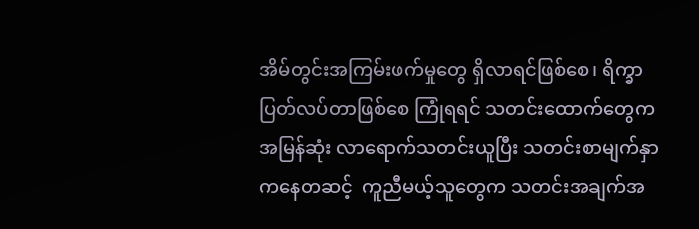အိမ်တွင်းအကြမ်းဖက်မှုတွေ ရှိလာရင်ဖြစ်စေ၊ ရိက္ခာပြတ်လပ်တာဖြစ်စေ ကြုံရရင် သတင်းထောက်တွေက အမြန်ဆုံး လာရောက်သတင်းယူပြီး သတင်းစာမျက်နှာကနေတဆင့်  ကူညီမယ့်သူတွေက သတင်းအချက်အ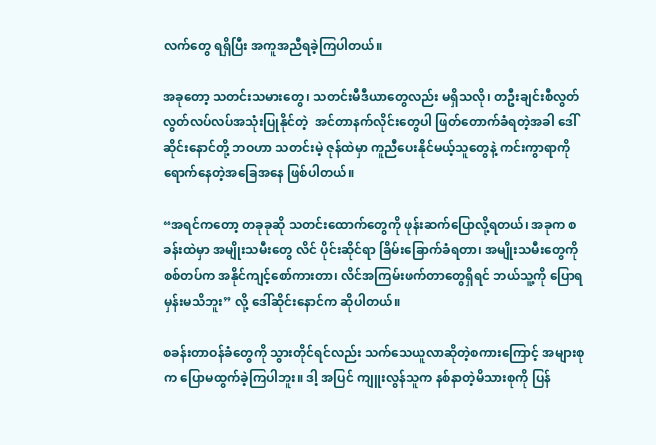လက်တွေ ရရှိပြီး အကူအညီရခဲ့ကြပါတယ်။

အခုတော့ သတင်းသမားတွေ၊ သတင်းမီဒီယာတွေလည်း မရှိသလို၊ တဦးချင်းစီလွတ်လွတ်လပ်လပ်အသုံးပြုနိုင်တဲ့  အင်တာနက်လိုင်းတွေပါ ဖြတ်တောက်ခံရတဲ့အခါ ဒေါ်ဆိုင်းနောင်တို့ ဘဝဟာ သတင်းမဲ့ ဇုန်ထဲမှာ ကူညီပေးနိုင်မယ့်သူတွေနဲ့ ကင်းကွာရာကို ရောက်နေတဲ့အခြေအနေ ဖြစ်ပါတယ်။

“အရင်ကတော့ တခုခုဆို သတင်းထောက်တွေကို ဖုန်းဆက်ပြောလို့ရတယ်၊ အခုက စခန်းထဲမှာ အမျိုးသမီးတွေ လိင် ပိုင်းဆိုင်ရာ ခြိမ်းခြောက်ခံရတာ၊ အမျိုးသမီးတွေကို စစ်တပ်က အနိုင်ကျင့်စော်ကားတာ၊ လိင်အကြမ်းဖက်တာတွေရှိရင် ဘယ်သူ့ကို ပြောရမှန်းမသိဘူး” လို့ ဒေါ်ဆိုင်းနောင်က ဆိုပါတယ်။

စခန်းတာဝန်ခံတွေကို သွားတိုင်ရင်လည်း သက်သေယူလာဆိုတဲ့စကားကြောင့် အများစုက ပြောမထွက်ခဲ့ကြပါဘူး။ ဒါ့ အပြင် ကျူးလွန်သူက နစ်နာတဲ့မိသားစုကို ပြန်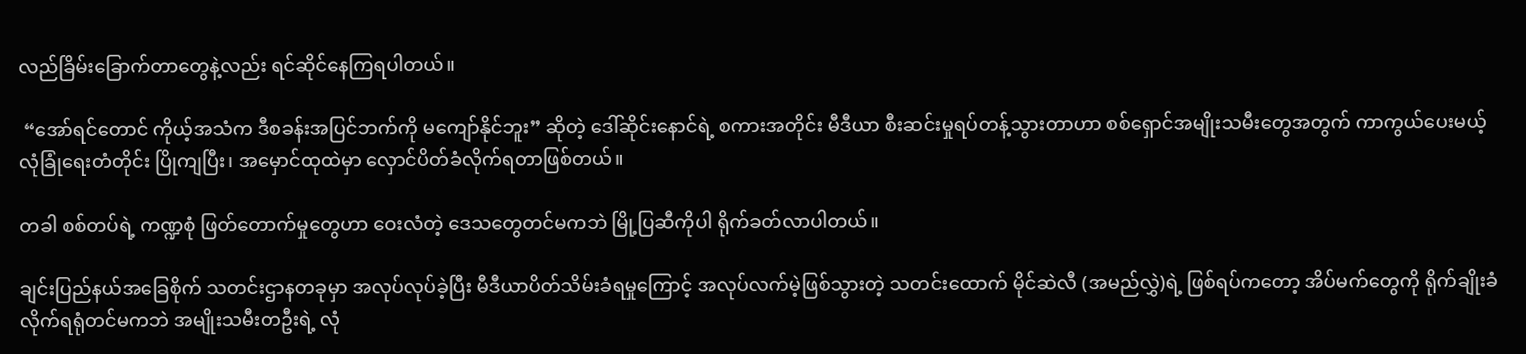လည်ခြိမ်းခြောက်တာတွေနဲ့လည်း ရင်ဆိုင်နေကြရပါတယ်။

 “အော်ရင်တောင် ကိုယ့်အသံက ဒီစခန်းအပြင်ဘက်ကို မကျော်နိုင်ဘူး” ဆိုတဲ့ ဒေါ်ဆိုင်းနောင်ရဲ့ စကားအတိုင်း မီဒီယာ စီးဆင်းမှုရပ်တန့်သွားတာဟာ စစ်ရှောင်အမျိုးသမီးတွေအတွက် ကာကွယ်ပေးမယ့် လုံခြုံရေးတံတိုင်း ပြိုကျပြီး၊ အမှောင်ထုထဲမှာ လှောင်ပိတ်ခံလိုက်ရတာဖြစ်တယ်။

တခါ စစ်တပ်ရဲ့ ကဏ္ဍစုံ ဖြတ်တောက်မှုတွေဟာ ဝေးလံတဲ့ ဒေသတွေတင်မကဘဲ မြို့ပြဆီကိုပါ ရိုက်ခတ်လာပါတယ်။

ချင်းပြည်နယ်အခြေစိုက် သတင်းဌာနတခုမှာ အလုပ်လုပ်ခဲ့ပြီး မီဒီယာပိတ်သိမ်းခံရမှုကြောင့် အလုပ်လက်မဲ့ဖြစ်သွားတဲ့ သတင်းထောက် မိုင်ဆဲလီ (အမည်လွှဲ)ရဲ့ ဖြစ်ရပ်ကတော့ အိပ်မက်တွေကို ရိုက်ချိုးခံလိုက်ရရုံတင်မကဘဲ အမျိုးသမီးတဦးရဲ့ လုံ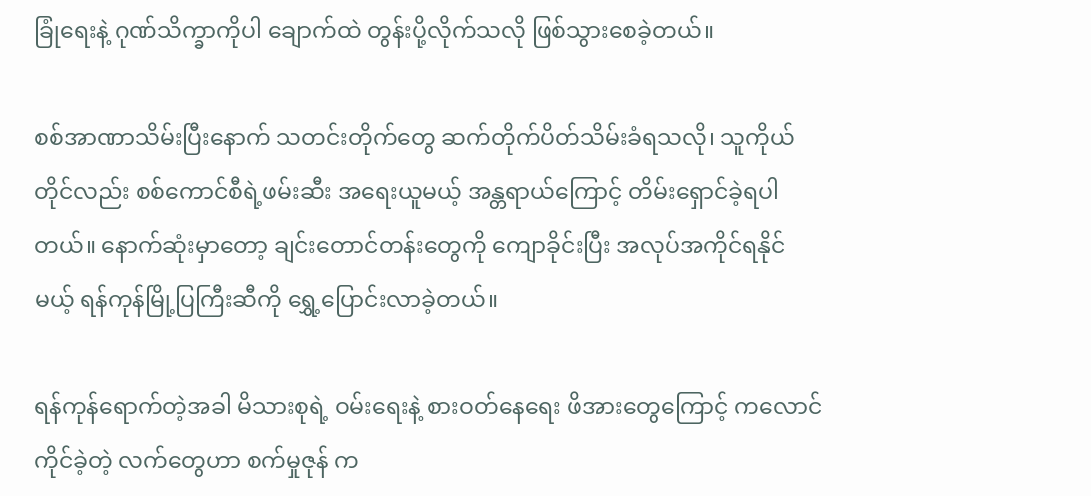ခြုံရေးနဲ့ ဂုဏ်သိက္ခာကိုပါ ချောက်ထဲ တွန်းပို့လိုက်သလို ဖြစ်သွားစေခဲ့တယ်။

စစ်အာဏာသိမ်းပြီးနောက် သတင်းတိုက်တွေ ဆက်တိုက်ပိတ်သိမ်းခံရသလို၊ သူကိုယ်တိုင်လည်း စစ်ကောင်စီရဲ့ဖမ်းဆီး အရေးယူမယ့် အန္တရာယ်ကြောင့် တိမ်းရှောင်ခဲ့ရပါတယ်။ နောက်ဆုံးမှာတော့ ချင်းတောင်တန်းတွေကို ကျောခိုင်းပြီး အလုပ်အကိုင်ရနိုင်မယ့် ရန်ကုန်မြို့ပြကြီးဆီကို ရွှေ့ပြောင်းလာခဲ့တယ်။

ရန်ကုန်ရောက်တဲ့အခါ မိသားစုရဲ့ ဝမ်းရေးနဲ့ စားဝတ်နေရေး ဖိအားတွေကြောင့် ကလောင်ကိုင်ခဲ့တဲ့ လက်တွေဟာ စက်မှုဇုန် က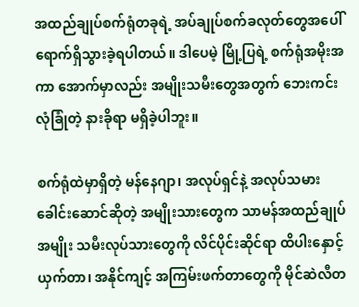အထည်ချုပ်စက်ရုံတခုရဲ့ အပ်ချုပ်စက်ခလုတ်တွေအပေါ် ရောက်ရှိသွားခဲ့ရပါတယ်။ ဒါပေမဲ့ မြို့ပြရဲ့ စက်ရုံအမိုးအကာ အောက်မှာလည်း အမျိုးသမီးတွေအတွက် ဘေးကင်းလုံခြုံတဲ့ နားခိုရာ မရှိခဲ့ပါဘူး။

စက်ရုံထဲမှာရှိတဲ့ မန်နေဂျာ၊ အလုပ်ရှင်နဲ့ အလုပ်သမားခေါင်းဆောင်ဆိုတဲ့ အမျိုးသားတွေက သာမန်အထည်ချုပ် အမျိုး သမီးလုပ်သားတွေကို လိင်ပိုင်းဆိုင်ရာ ထိပါးနှောင့်ယှက်တာ၊ အနိုင်ကျင့် အကြမ်းဖက်တာတွေကို မိုင်ဆဲလီတ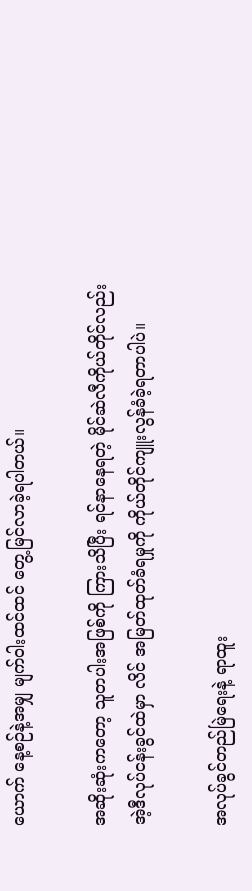ယောက် နေ့စဉ်နဲ့အမျှ မျက်ဝါးထင်ထင် တွေ့မြင်လာခဲ့ရပါတယ်။

အဆိုးဆုံးကတော့ သူတပါးအဖြစ်ကို ကြားသိပြီး ရင်နာနေရတဲ့ မိုင်ဆဲလီကိုယ်တိုင်လည်း အဲ့ဒီလုပ်ငန်းခွင်ထဲမှာ လိင် အမြတ်ထုတ်ခံရမှုကို ကိုယ်တိုင်ကျူးလွန်ခံခဲ့ရတာပါပဲ။

အလုပ်ခွင်တည်မြဲရေးနဲ့ ရာထူး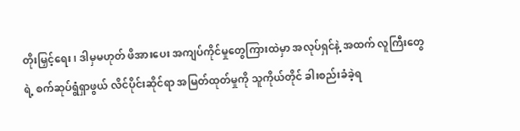တိုးမြှင့်ရေး၊ ဒါမှမဟုတ် ဖိအားပေး အကျပ်ကိုင်မှုတွေကြားထဲမှာ အလုပ်ရှင်နဲ့ အထက် လူကြီးတွေရဲ့ စက်ဆုပ်ရွံရှာဖွယ် လိင်ပိုင်းဆိုင်ရာ အမြတ်ထုတ်မှုကို သူကိုယ်တိုင် ခါးစည်းခံခဲ့ရ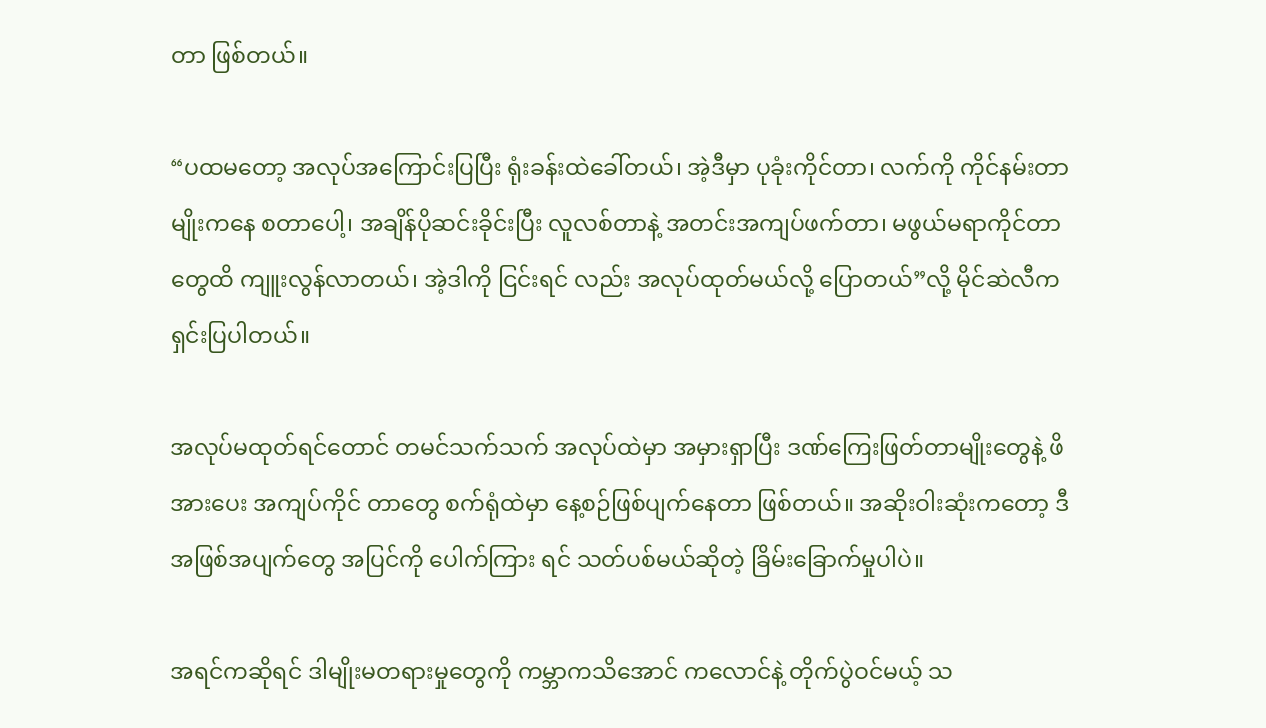တာ ဖြစ်တယ်။

“ပထမတော့ အလုပ်အကြောင်းပြပြီး ရုံးခန်းထဲခေါ်တယ်၊ အဲ့ဒီမှာ ပုခုံးကိုင်တာ၊ လက်ကို ကိုင်နမ်းတာမျိုးကနေ စတာပေါ့၊ အချိန်ပိုဆင်းခိုင်းပြီး လူလစ်တာနဲ့ အတင်းအကျပ်ဖက်တာ၊ မဖွယ်မရာကိုင်တာတွေထိ ကျူးလွန်လာတယ်၊ အဲ့ဒါကို ငြင်းရင် လည်း အလုပ်ထုတ်မယ်လို့ ပြောတယ်”လို့ မိုင်ဆဲလီက ရှင်းပြပါတယ်။

အလုပ်မထုတ်ရင်တောင် တမင်သက်သက် အလုပ်ထဲမှာ အမှားရှာပြီး ဒဏ်ကြေးဖြတ်တာမျိုးတွေနဲ့ ဖိအားပေး အကျပ်ကိုင် တာတွေ စက်ရုံထဲမှာ နေ့စဉ်ဖြစ်ပျက်နေတာ ဖြစ်တယ်။ အဆိုးဝါးဆုံးကတော့ ဒီအဖြစ်အပျက်တွေ အပြင်ကို ပေါက်ကြား ရင် သတ်ပစ်မယ်ဆိုတဲ့ ခြိမ်းခြောက်မှုပါပဲ။

အရင်ကဆိုရင် ဒါမျိုးမတရားမှုတွေကို ကမ္ဘာကသိအောင် ကလောင်နဲ့ တိုက်ပွဲဝင်မယ့် သ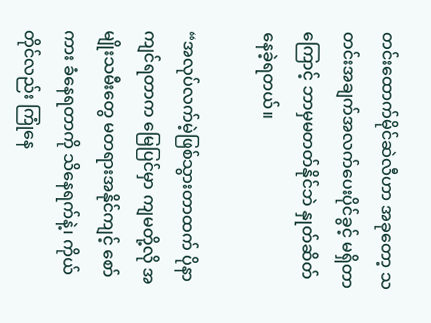တင်းထောက်မိုင်ဆဲလီဟာ အခုတော့ သတင်းအချက်အလက်ပေးပိုင်ခွင့် မရှိတာကြောင့် ဘာမှမတတ်နိုင်ဘဲ နှုတ်ဆိတ်နေခဲ့ရတယ်။

“အလုပ်လက်မဲ့ဖြစ်သွားတာထက် ပိုနာကျင်ရတာက မြေပြင်မှာ ကျမတို့လို အမျိုးသမီးတွေ မတရားအနိုင်ကျင့် စော်ကား ခံနေရတာကို သိနေရက်နဲ့၊ ကိုယ်တိုင်လည်း ကြုံနေ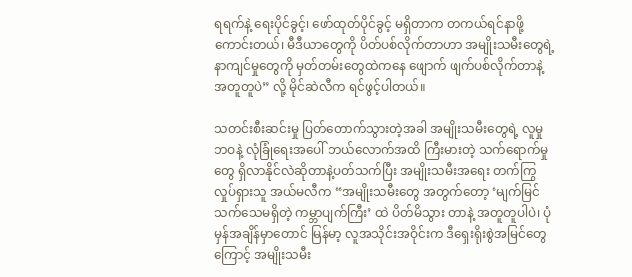ရရက်နဲ့ ရေးပိုင်ခွင့်၊ ဖော်ထုတ်ပိုင်ခွင့် မရှိတာက တကယ်ရင်နာဖို့ ကောင်းတယ်၊ မီဒီယာတွေကို ပိတ်ပစ်လိုက်တာဟာ အမျိုးသမီးတွေရဲ့ နာကျင်မှုတွေကို မှတ်တမ်းတွေထဲကနေ ဖျောက် ဖျက်ပစ်လိုက်တာနဲ့ အတူတူပဲ” လို့ မိုင်ဆဲလီက ရင်ဖွင့်ပါတယ်။

သတင်းစီးဆင်းမှု ပြတ်တောက်သွားတဲ့အခါ အမျိုးသမီးတွေရဲ့ လူမှုဘဝနဲ့ လုံခြုံရေးအပေါ် ဘယ်လောက်အထိ ကြီးမားတဲ့ သက်ရောက်မှုတွေ ရှိလာနိုင်လဲဆိုတာနဲ့ပတ်သက်ပြီး အမျိုးသမီးအရေး တက်ကြွလှုပ်ရှားသူ အယ်မလီက “အမျိုးသမီးတွေ အတွက်တော့ ‘မျက်မြင်သက်သေမရှိတဲ့ ကမ္ဘာပျက်ကြီး’ ထဲ ပိတ်မိသွား တာနဲ့ အတူတူပါပဲ၊ ပုံမှန်အချိန်မှာတောင် မြန်မာ့ လူအသိုင်းအဝိုင်းက ဒီရှေးရိုးစွဲအမြင်တွေကြောင့် အမျိုးသမီး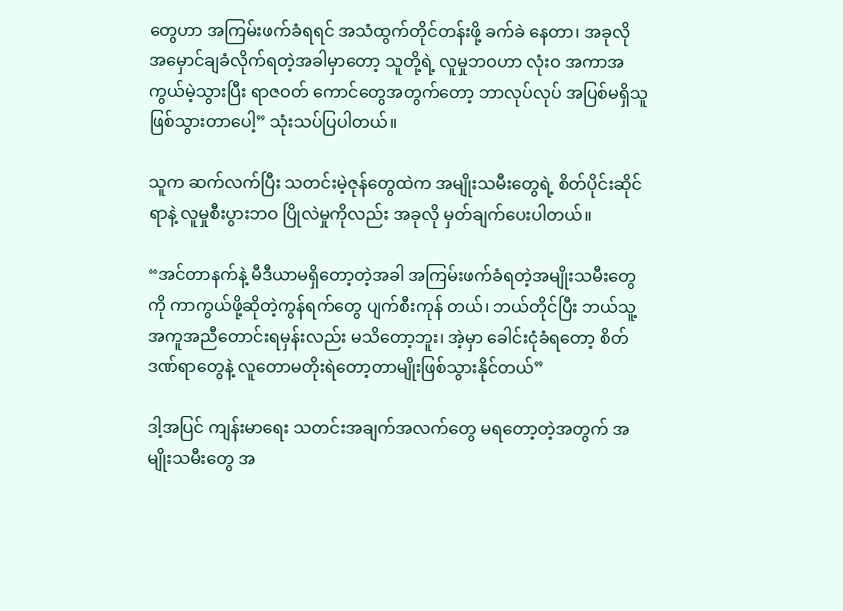တွေဟာ အကြမ်းဖက်ခံရရင် အသံထွက်တိုင်တန်းဖို့ ခက်ခဲ နေတာ၊ အခုလို အမှောင်ချခံလိုက်ရတဲ့အခါမှာတော့ သူတို့ရဲ့ လူမှုဘဝဟာ လုံးဝ အကာအကွယ်မဲ့သွားပြီး ရာဇဝတ် ကောင်တွေအတွက်တော့ ဘာလုပ်လုပ် အပြစ်မရှိသူ ဖြစ်သွားတာပေါ့” သုံးသပ်ပြပါတယ်။

သူက ဆက်လက်ပြီး သတင်းမဲ့ဇုန်တွေထဲက အမျိုးသမီးတွေရဲ့ စိတ်ပိုင်းဆိုင်ရာနဲ့ လူမှုစီးပွားဘဝ ပြိုလဲမှုကိုလည်း အခုလို မှတ်ချက်ပေးပါတယ်။

“အင်တာနက်နဲ့ မီဒီယာမရှိတော့တဲ့အခါ အကြမ်းဖက်ခံရတဲ့အမျိုးသမီးတွေကို ကာကွယ်ဖို့ဆိုတဲ့ကွန်ရက်တွေ ပျက်စီးကုန် တယ်၊ ဘယ်တိုင်ပြီး ဘယ်သူ့အကူအညီတောင်းရမှန်းလည်း မသိတော့ဘူး၊ အဲ့မှာ ခေါင်းငုံခံရတော့ စိတ်ဒဏ်ရာတွေနဲ့ လူတောမတိုးရဲတော့တာမျိုးဖြစ်သွားနိုင်တယ်”

ဒါ့အပြင် ကျန်းမာရေး သတင်းအချက်အလက်တွေ မရတော့တဲ့အတွက် အမျိုးသမီးတွေ အ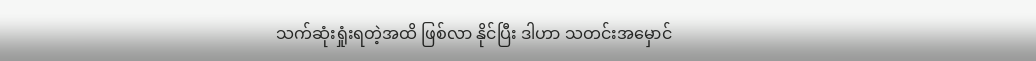သက်ဆုံးရှုံးရတဲ့အထိ ဖြစ်လာ နိုင်ပြီး ဒါဟာ သတင်းအမှောင်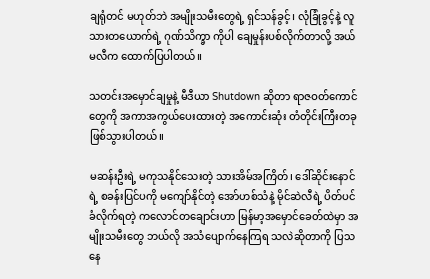ချရုံတင် မဟုတ်ဘဲ အမျိုးသမီးတွေရဲ့ ရှင်သန်ခွင့်၊ လုံခြုံခွင့်နဲ့ လူသားတယောက်ရဲ့ ဂုဏ်သိက္ခာ ကိုပါ ချေမှုန်းပစ်လိုက်တာလို့ အယ်မလီက ထောက်ပြပါတယ်။

သတင်းအမှောင်ချမှုနဲ့ မီဒီယာ Shutdown ဆိုတာ ရာဇဝတ်ကောင်တွေကို အကာအကွယ်ပေးထားတဲ့ အကောင်းဆုံး တံတိုင်းကြီးတခု ဖြစ်သွားပါတယ်။

မဆန်းဦးရဲ့ မကုသနိုင်သေးတဲ့ သားအိမ်အကြိတ်၊ ဒေါ်ဆိုင်းနောင်ရဲ့ စခန်းပြင်ပကို မကျော်နိုင်တဲ့ အော်ဟစ်သံနဲ့ မိုင်ဆဲလီရဲ့ ပိတ်ပင်ခံလိုက်ရတဲ့ ကလောင်တချောင်းဟာ မြန်မာ့အမှောင်ခေတ်ထဲမှာ အမျိုးသမီးတွေ ဘယ်လို အသံပျောက်နေကြရ သလဲဆိုတာကို ပြသနေ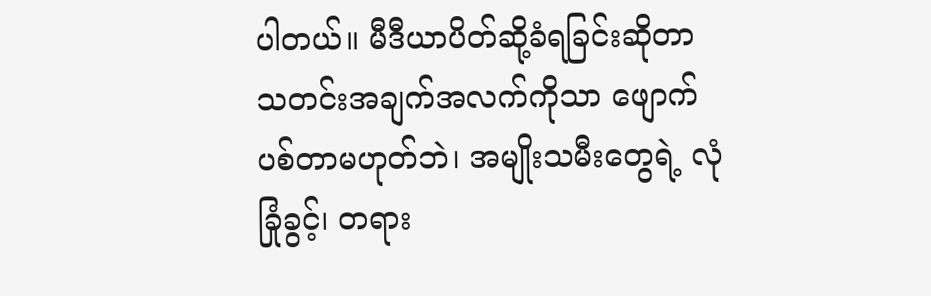ပါတယ်။ မီဒီယာပိတ်ဆို့ခံရခြင်းဆိုတာ သတင်းအချက်အလက်ကိုသာ ဖျောက်ပစ်တာမဟုတ်ဘဲ၊ အမျိုးသမီးတွေရဲ့ လုံခြုံခွင့်၊ တရား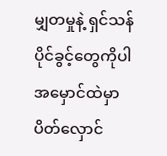မျှတမှုနဲ့ ရှင်သန်ပိုင်ခွင့်တွေကိုပါ အမှောင်ထဲမှာ ပိတ်လှောင်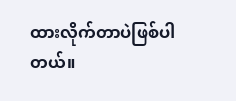ထားလိုက်တာပဲဖြစ်ပါတယ်။